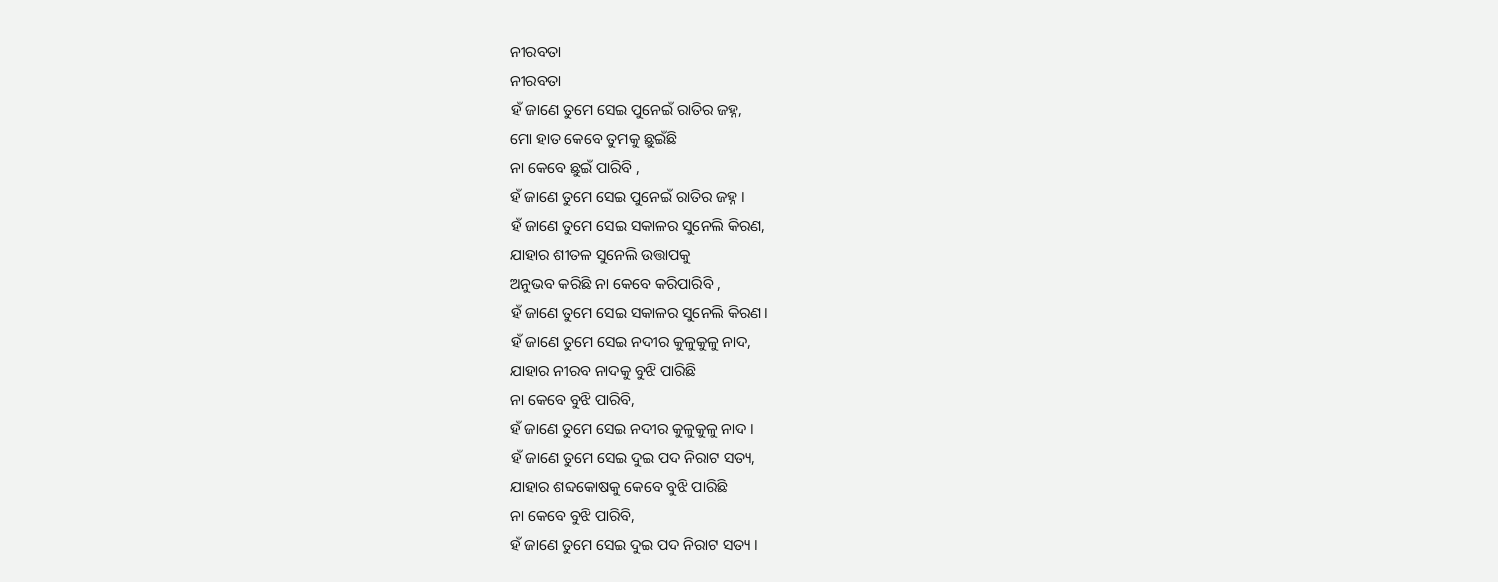ନୀରବତା
ନୀରବତା
ହଁ ଜାଣେ ତୁମେ ସେଇ ପୁନେଇଁ ରାତିର ଜହ୍ନ,
ମୋ ହାତ କେବେ ତୁମକୁ ଛୁଇଁଛି
ନା କେବେ ଛୁଇଁ ପାରିବି ,
ହଁ ଜାଣେ ତୁମେ ସେଇ ପୁନେଇଁ ରାତିର ଜହ୍ନ ।
ହଁ ଜାଣେ ତୁମେ ସେଇ ସକାଳର ସୁନେଲି କିରଣ,
ଯାହାର ଶୀତଳ ସୁନେଲି ଉତ୍ତାପକୁ
ଅନୁଭବ କରିଛି ନା କେବେ କରିପାରିବି ,
ହଁ ଜାଣେ ତୁମେ ସେଇ ସକାଳର ସୁନେଲି କିରଣ।
ହଁ ଜାଣେ ତୁମେ ସେଇ ନଦୀର କୁଳୁକୁଳୁ ନାଦ,
ଯାହାର ନୀରବ ନାଦକୁ ବୁଝି ପାରିଛି
ନା କେବେ ବୁଝି ପାରିବି,
ହଁ ଜାଣେ ତୁମେ ସେଇ ନଦୀର କୁଳୁକୁଳୁ ନାଦ ।
ହଁ ଜାଣେ ତୁମେ ସେଇ ଦୁଇ ପଦ ନିରାଟ ସତ୍ୟ,
ଯାହାର ଶବ୍ଦକୋଷକୁ କେବେ ବୁଝି ପାରିଛି
ନା କେବେ ବୁଝି ପାରିବି,
ହଁ ଜାଣେ ତୁମେ ସେଇ ଦୁଇ ପଦ ନିରାଟ ସତ୍ୟ ।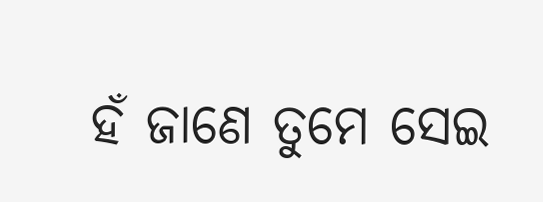ହଁ ଜାଣେ ତୁମେ ସେଇ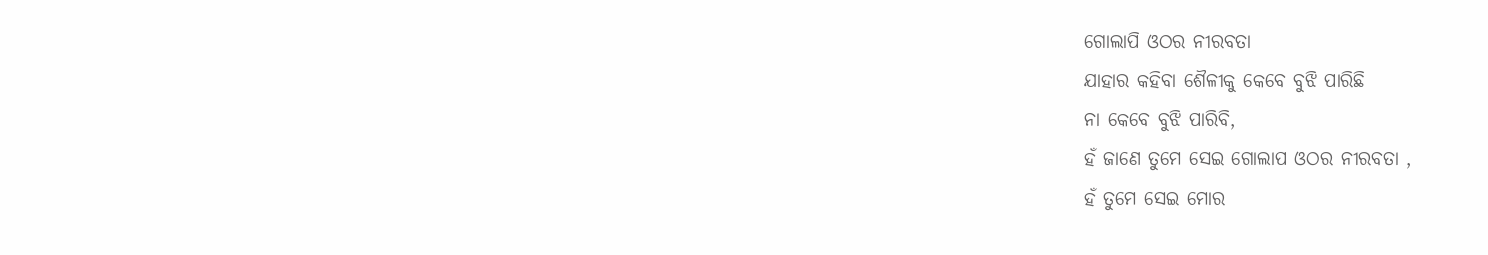ଗୋଲାପି ଓଠର ନୀରବତା
ଯାହାର କହିବା ଶୈଳୀକୁ କେବେ ବୁଝି ପାରିଛି
ନା କେବେ ବୁଝି ପାରିବି,
ହଁ ଜାଣେ ତୁମେ ସେଇ ଗୋଲାପ ଓଠର ନୀରବତା ,
ହଁ ତୁମେ ସେଇ ମୋର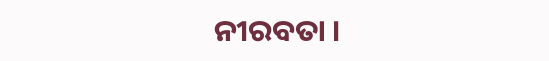ନୀରବତା ।